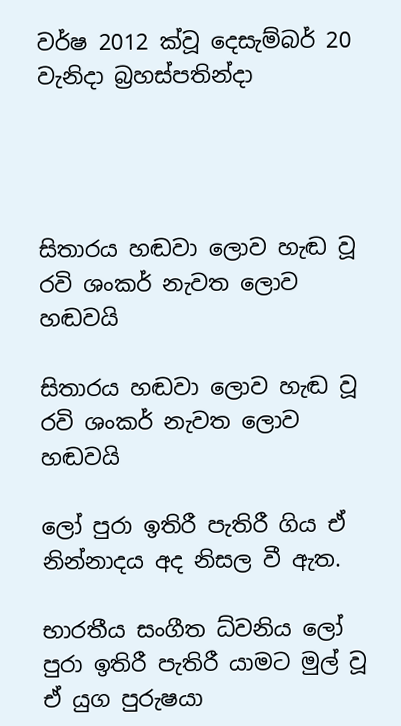වර්ෂ 2012 ක්වූ දෙසැම්බර් 20 වැනිදා බ්‍රහස්පතින්දා




සිතාරය හඬවා ලොව හැඬ වූ රවි ශංකර් නැවත ලොව හඬවයි

සිතාරය හඬවා ලොව හැඬ වූ රවි ශංකර් නැවත ලොව හඬවයි

ලෝ පුරා ඉතිරී පැතිරී ගිය ඒ නින්නාදය අද නිසල වී ඇත.

භාරතීය සංගීත ධ්වනිය ලෝ පුරා ඉතිරී පැතිරී යාමට මුල් වූ ඒ යුග පුරුෂයා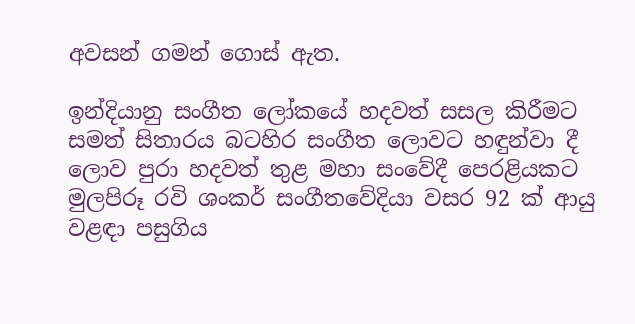අවසන් ගමන් ගොස් ඇත.

ඉන්දියානු සංගීත ලෝකයේ හදවත් සසල කිරීමට සමත් සිතාරය බටහිර සංගීත ලොවට හඳුන්වා දී ලොව පුරා හදවත් තුළ මහා සංවේදී පෙරළියකට මුලපිරූ රවි ශංකර් සංගීතවේදියා වසර 92 ක් ආයු වළඳා පසුගිය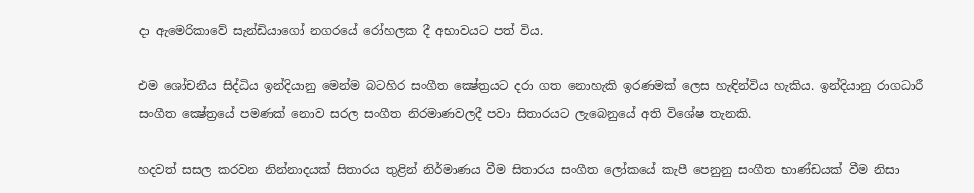දා ඇමෙරිකාවේ සැන්ඩියාගෝ නගරයේ රෝහලක දී අභාවයට පත් විය.

එම ශෝචනීය සිද්ධිය ඉන්දියානු මෙන්ම බටහිර සංගීත ක්‍ෂේත්‍රයට දරා ගත නොහැකි ඉරණමක් ලෙස හැඳින්විය හැකිය. ඉන්දියානු රාගධාරී සංගීත ක්‍ෂේත්‍රයේ පමණක් නොව සරල සංගීත නිරමාණවලදී පවා සිතාරයට ලැබෙනුයේ අති විශේෂ තැනකි.

හදවත් සසල කරවන නින්නාදයක් සිතාරය තුළින් නිර්මාණය වීම සිතාරය සංගීත ලෝකයේ කැපී පෙනුනු සංගීත භාණ්ඩයක් වීම නිසා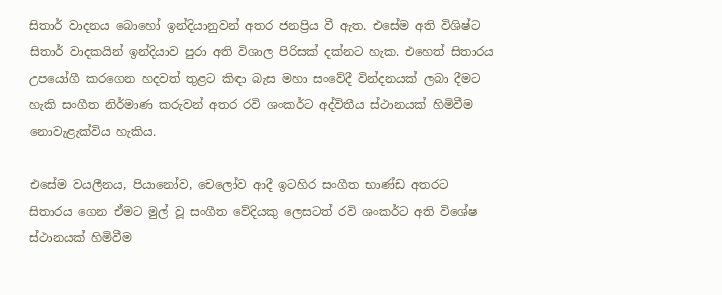සිතාර් වාදනය බොහෝ ඉන්දියානුවන් අතර ජනප්‍රිය වී ඇත. එසේම අති විශිෂ්ට සිතාර් වාදකයින් ඉන්දියාව පුරා අති විශාල පිරිසක් දක්නට හැක. එහෙත් සිතාරය උපයෝගී කරගෙන හදවත් තුළට කිඳා බැස මහා සංවේදී වින්දනයක් ලබා දීමට හැකි සංගීත නිර්මාණ කරුවන් අතර රවි ශංකර්ට අද්විතීය ස්ථානයක් හිමිවීම නොවැළැක්විය හැකිය.

එසේම වයලීනය, පියානෝව, චෙලෝව ආදී ඉටහිර සංගීත භාණ්ඩ අතරට සිතාරය ගෙන ඒමට මුල් වූ සංගීත වේදියකු ලෙසටත් රවි ශංකර්ට අති විශේෂ ස්ථානයක් හිමිවීම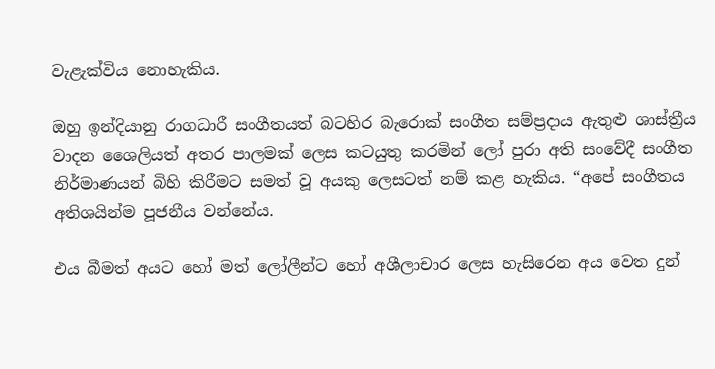වැළැක්විය නොහැකිය.

ඔහු ඉන්දියානු රාගධාරී සංගීතයත් බටහිර බැරොක් සංගීත සම්ප්‍රදාය ඇතුළු ශාස්ත්‍රීය වාදන ශෛලියත් අතර පාලමක් ලෙස කටයුතු කරමින් ලෝ පුරා අති සංවේදී සංගීත නිර්මාණයන් බිහි කිරීමට සමත් වූ අයකු ලෙසටත් නම් කළ හැකිය. “අපේ සංගීතය අතිශයින්ම පූජනීය වන්නේය.

එය බීමත් අයට හෝ මත් ලෝලීන්ට හෝ අශීලාචාර ලෙස හැසිරෙන අය වෙත දුන්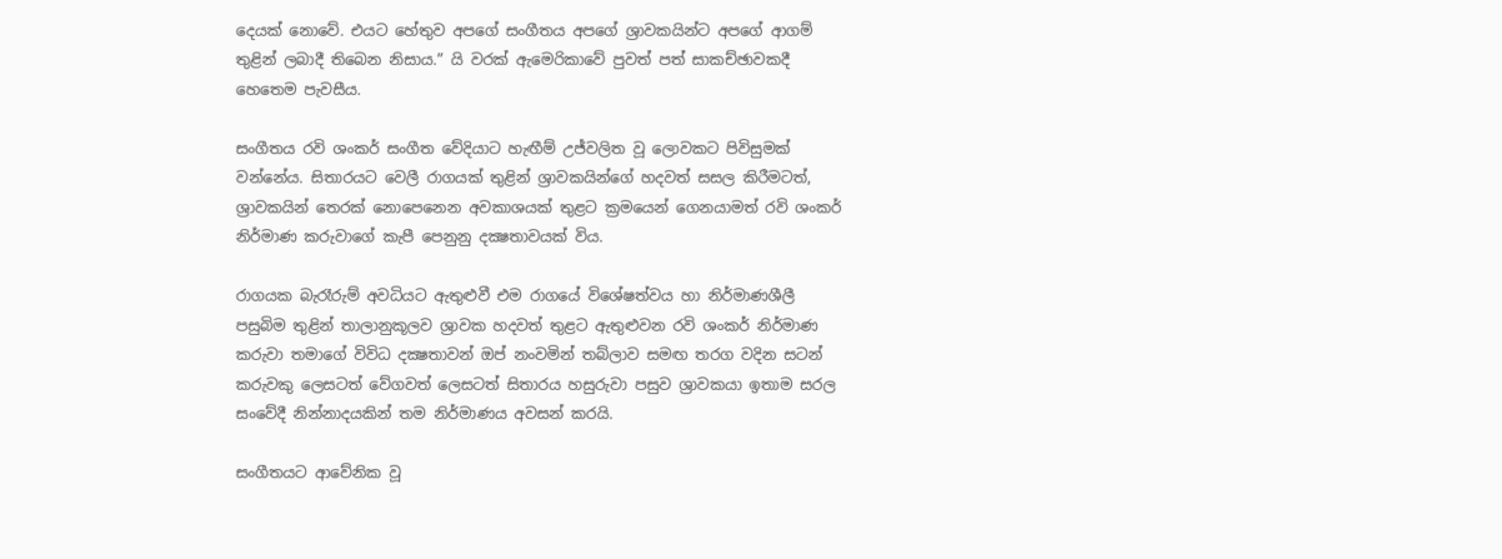දෙයක් නොවේ. එයට හේතුව අපගේ සංගීතය අපගේ ශ්‍රාවකයින්ට අපගේ ආගම් තුළින් ලබාදී තිබෙන නිසාය.” යි වරක් ඇමෙරිකාවේ පුවත් පත් සාකච්ඡාවකදී හෙතෙම පැවසීය.

සංගීතය රවි ශංකර් සංගීත වේදියාට හැඟීම් උජ්වලිත වූ ලොවකට පිවිසුමක් වන්නේය. සිතාරයට වෙලී රාගයක් තුළින් ශ්‍රාවකයින්ගේ හදවත් සසල කිරීමටත්, ශ්‍රාවකයින් තෙරක් නොපෙනෙන අවකාශයක් තුළට ක්‍රමයෙන් ගෙනයාමත් රවි ශංකර් නිර්මාණ කරුවාගේ කැපී පෙනුනු දක්‍ෂතාවයක් විය.

රාගයක බැරෑරුම් අවධියට ඇතුළුවී එම රාගයේ විශේෂත්වය හා නිර්මාණශීලී පසුබිම තුළින් තාලානුකූලව ශ්‍රාවක හදවත් තුළට ඇතුළුවන රවි ශංකර් නිර්මාණ කරුවා තමාගේ විවිධ දක්‍ෂතාවන් ඔප් නංවමින් තබ්ලාව සමඟ තරග වදින සටන් කරුවකු ලෙසටත් වේගවත් ලෙසටත් සිතාරය හසුරුවා පසුව ශ්‍රාවකයා ඉතාම සරල සංවේදී නින්නාදයකින් තම නිර්මාණය අවසන් කරයි.

සංගීතයට ආවේනික වූ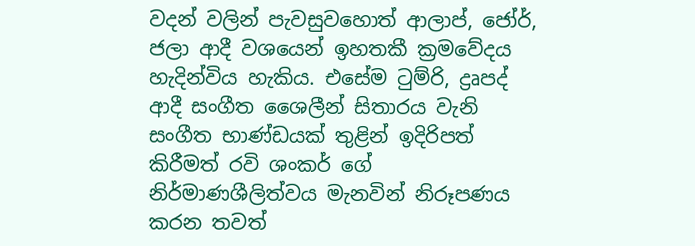වදන් වලින් පැවසුවහොත් ආලාප්, ජෝර්, ජලා ආදී වශයෙන් ඉහතකී ක්‍රමවේදය හැදින්විය හැකිය. එසේම ටුම්රි, ද්‍රෘපද් ආදී සංගීත ශෛලීන් සිතාරය වැනි සංගීත භාණ්ඩයක් තුළින් ඉදිරිපත් කිරීමත් රවි ශංකර් ගේ නිර්මාණශීලිත්වය මැනවින් නිරූපණය කරන තවත්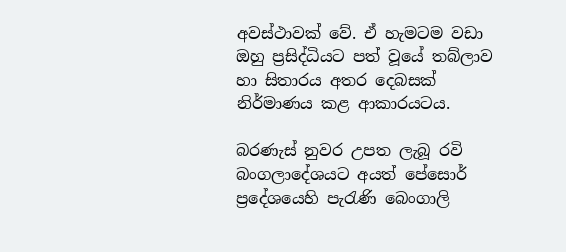අවස්ථාවක් වේ. ඒ හැමටම වඩා ඔහු ප්‍රසිද්ධියට පත් වූයේ තබ්ලාව හා සිතාරය අතර දෙබසක් නිර්මාණය කළ ආකාරයටය.

බරණැස් නුවර උපත ලැබූ රවි බංගලාදේශයට අයත් පේසොර් ප්‍රදේශයෙහි පැරැණි බෙංගාලි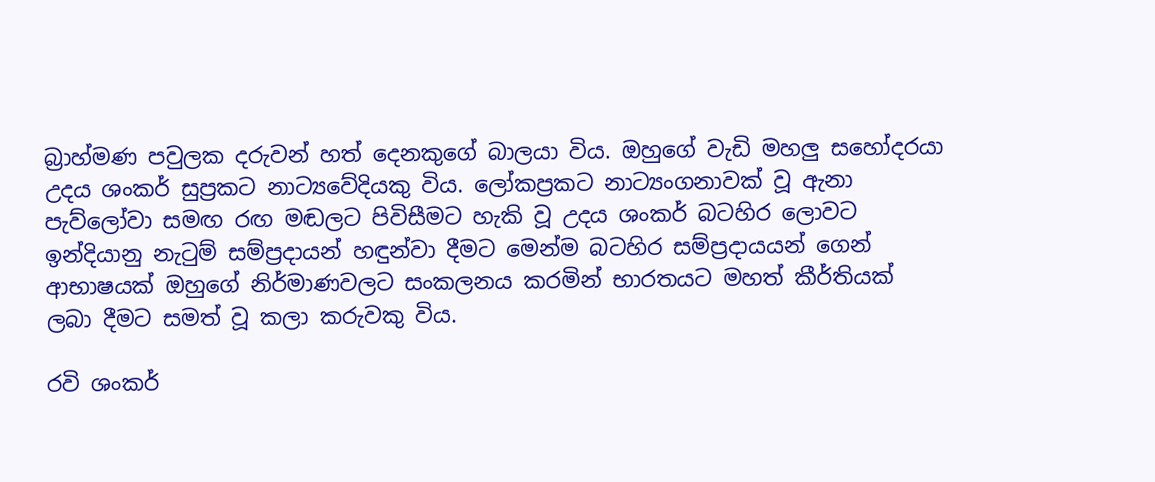බ්‍රාහ්මණ පවුලක දරුවන් හත් දෙනකුගේ බාලයා විය. ඔහුගේ වැඩි මහලු සහෝදරයා උදය ශංකර් සුප්‍රකට නාට්‍යවේදියකු විය. ලෝකප්‍රකට නාට්‍යංගනාවක් වූ ඇනා පැව්ලෝවා සමඟ රඟ මඬලට පිවිසීමට හැකි වූ උදය ශංකර් බටහිර ලොවට ඉන්දියානු නැටුම් සම්ප්‍රදායන් හඳුන්වා දීමට මෙන්ම බටහිර සම්ප්‍රදායයන් ගෙන් ආභාෂයක් ඔහුගේ නිර්මාණවලට සංකලනය කරමින් භාරතයට මහත් කීර්තියක් ලබා දීමට සමත් වූ කලා කරුවකු විය.

රවි ශංකර්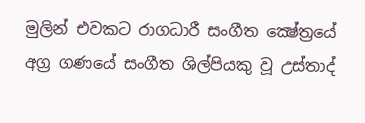මුලින් එවකට රාගධාරී සංගීත ක්‍ෂේත්‍රයේ අග්‍ර ගණයේ සංගීත ශිල්පියකු වූ උස්තාද්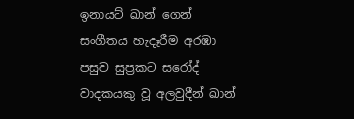ඉනායට් ඛාන් ගෙන් සංගීතය හැදෑරීම අරඹා පසුව සුප්‍රකට සරෝද් වාදකයකු වූ අලවුදීන් ඛාන්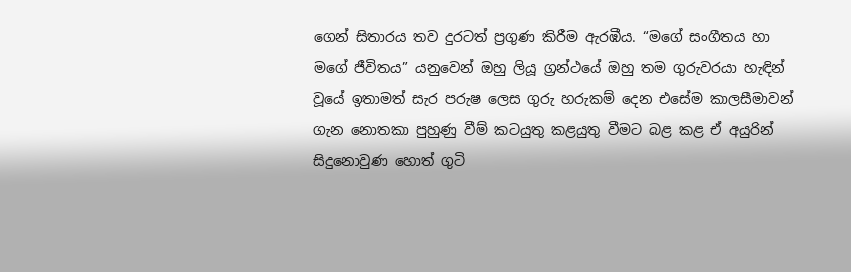ගෙන් සිතාරය තව දුරටත් ප්‍රගුණ කිරීම ඇරඹීය. “මගේ සංගීතය හා මගේ ජීවිතය” යනුවෙන් ඔහු ලියූ ග්‍රන්ථයේ ඔහු තම ගුරුවරයා හැඳින් වූයේ ඉතාමත් සැර පරුෂ ලෙස ගුරු හරුකම් දෙන එසේම කාලසීමාවන් ගැන නොතකා පුහුණු වීම් කටයුතු කළයුතු වීමට බළ කළ ඒ අයුරින් සිදුනොවුණ හොත් ගුටි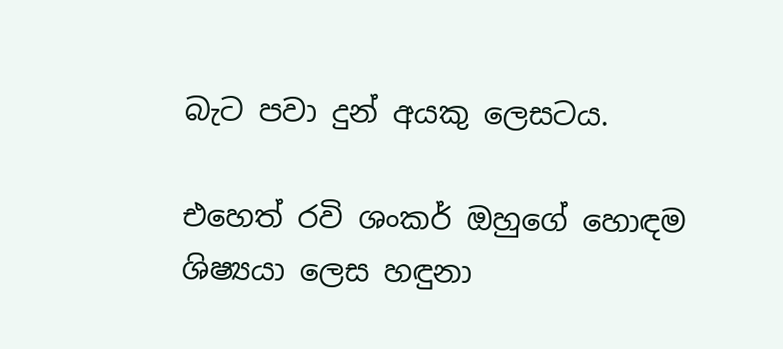බැට පවා දුන් අයකු ලෙසටය.

එහෙත් රවි ශංකර් ඔහුගේ හොඳම ශිෂ්‍යයා ලෙස හඳුනා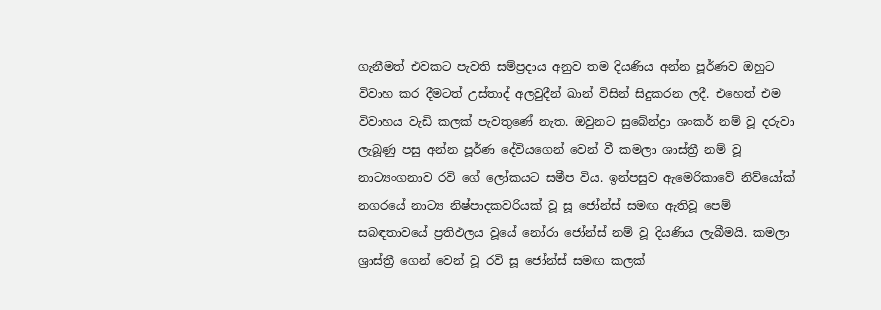ගැනීමත් එවකට පැවති සම්ප්‍රදාය අනුව තම දියණිය අන්න පූර්ණව ඔහුට විවාහ කර දීමටත් උස්තාද් අලවුදීන් ඛාන් විසින් සිදුකරන ලදී. එහෙත් එම විවාහය වැඩි කලක් පැවතුණේ නැත. ඔවුනට සුබේන්ද්‍රා ශංකර් නම් වූ දරුවා ලැබූණු පසු අන්න පූර්ණ දේවියගෙන් වෙන් වී කමලා ශාස්ත්‍රී නම් වූ නාට්‍යංගනාව රවි ගේ ලෝකයට සමීප විය. ඉන්පසුව ඇමෙරිකාවේ නිව්යෝක් නගරයේ නාට්‍ය නිෂ්පාදකවරියක් වූ සූ ජෝන්ස් සමඟ ඇතිවූ පෙම් සබඳතාවයේ ප්‍රතිඵලය වූයේ නෝරා ජෝන්ස් නම් වූ දියණිය ලැබීමයි. කමලා ශ්‍රාස්ත්‍රී ගෙන් වෙන් වූ රවි සූ ජෝන්ස් සමඟ කලක්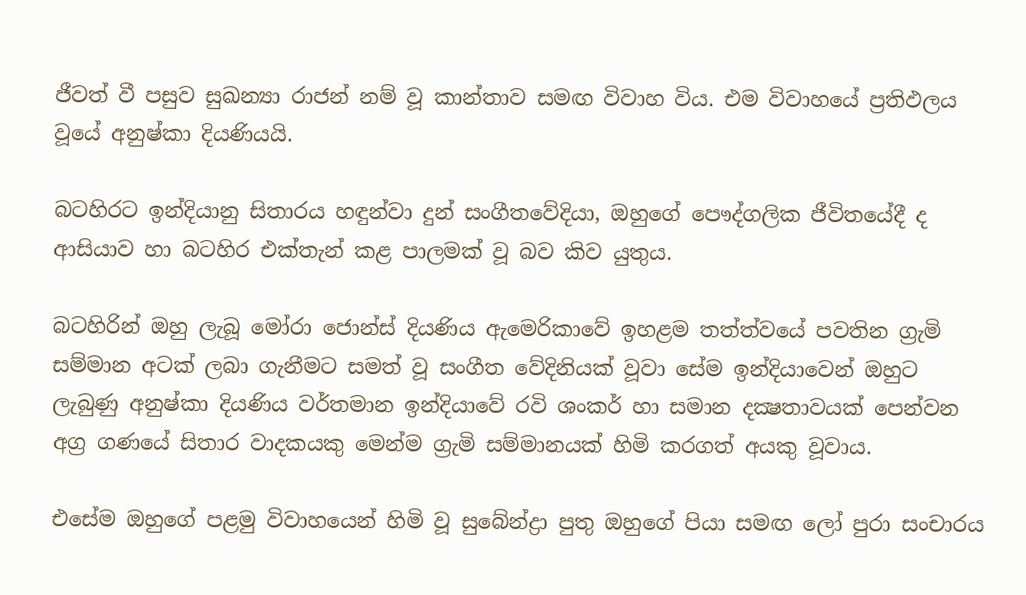ජීවත් වී පසුව සුඛන්‍යා රාජන් නම් වූ කාන්තාව සමඟ විවාහ විය. එම විවාහයේ ප්‍රතිඵලය වූයේ අනුෂ්කා දියණියයි.

බටහිරට ඉන්දියානු සිතාරය හඳුන්වා දුන් සංගීතවේදියා, ඔහුගේ පෞද්ගලික ජීවිතයේදී ද ආසියාව හා බටහිර එක්තැන් කළ පාලමක් වූ බව කිව යුතුය.

බටහිරින් ඔහු ලැබූ මෝරා ජොන්ස් දියණිය ඇමෙරිකාවේ ඉහළම තත්ත්වයේ පවතින ග්‍රැමි සම්මාන අටක් ලබා ගැනීමට සමත් වූ සංගීත වේදිනියක් වූවා සේම ඉන්දියාවෙන් ඔහුට ලැබුණු අනුෂ්කා දියණිය වර්තමාන ඉන්දියාවේ රවි ශංකර් හා සමාන දක්‍ෂතාවයක් පෙන්වන අග්‍ර ගණයේ සිතාර වාදකයකු මෙන්ම ග්‍රැමි සම්මානයක් හිමි කරගත් අයකු වූවාය.

එසේම ඔහුගේ පළමු විවාහයෙන් හිමි වූ සුබේන්ද්‍රා පුතු ඔහුගේ පියා සමඟ ලෝ පුරා සංචාරය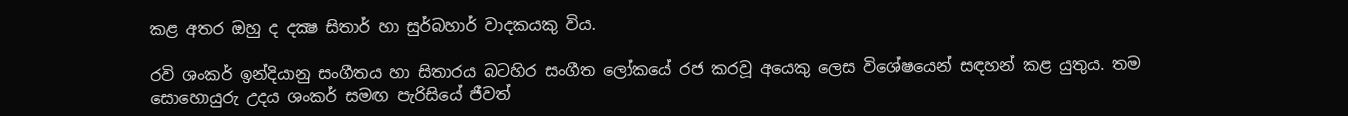කළ අතර ඔහු ද දක්‍ෂ සිතාර් හා සුර්බහාර් වාදකයකු විය.

රවි ශංකර් ඉන්දියානු සංගීතය හා සිතාරය බටහිර සංගීත ලෝකයේ රජ කරවූ අයෙකු ලෙස විශේෂයෙන් සඳහන් කළ යුතුය. තම සොහොයුරු උදය ශංකර් සමඟ පැරිසියේ ජීවත්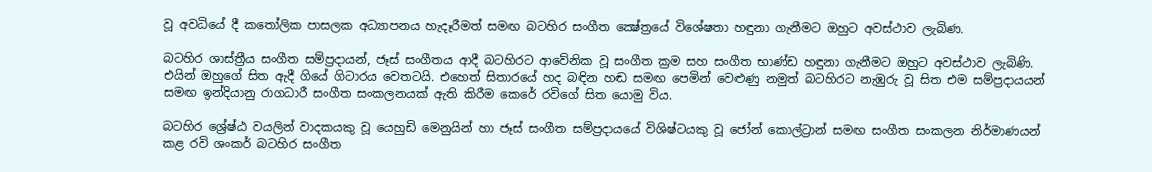වූ අවධියේ දී කතෝලික පාසලක අධ්‍යාපනය හැදෑරීමත් සමඟ බටහිර සංගීත ක්‍ෂේත්‍රයේ විශේෂතා හඳුනා ගැනීමට ඔහුට අවස්ථාව ලැබිණ.

බටහිර ශාස්ත්‍රීය සංගීත සම්ප්‍රදායන්, ජෑස් සංගීතය ආදී බටහිරට ආවේනික වූ සංගීත ක්‍රම සහ සංගීත භාණ්ඩ හඳුනා ගැනීමට ඔහුට අවස්ථාව ලැබිණි. එයින් ඔහුගේ සිත ඇදී ගියේ ගිටාරය වෙතටයි. එහෙත් සිතාරයේ හද බඳින හඬ සමඟ පෙමින් වෙළුණු නමුත් බටහිරට නැඹුරු වූ සිත එම සම්ප්‍රදායයන් සමඟ ඉන්දියානු රාගධාරී සංගීත සංකලනයක් ඇති කිරීම කෙරේ රවිගේ සිත යොමු විය.

බටහිර ශ්‍රේෂ්ඨ වයලින් වාදකයකු වූ යෙහුඩි මෙනුයින් හා ජෑස් සංගීත සම්ප්‍රදායයේ විශිෂ්ටයකු වූ ජෝන් කොල්ට්‍රාන් සමඟ සංගීත සංකලන නිර්මාණයන් කළ රවි ශංකර් බටහිර සංගීත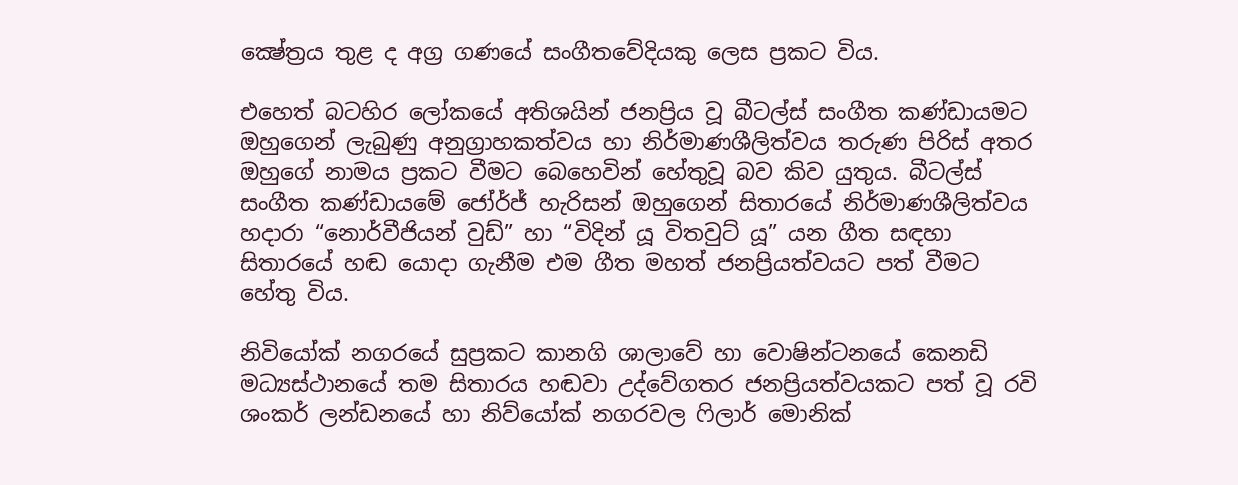ක්‍ෂේත්‍රය තුළ ද අග්‍ර ගණයේ සංගීතවේදියකු ලෙස ප්‍රකට විය.

එහෙත් බටහිර ලෝකයේ අතිශයින් ජනප්‍රිය වූ බීටල්ස් සංගීත කණ්ඩායමට ඔහුගෙන් ලැබුණු අනුග්‍රාහකත්වය හා නිර්මාණශීලිත්වය තරුණ පිරිස් අතර ඔහුගේ නාමය ප්‍රකට වීමට බෙහෙවින් හේතුවූ බව කිව යුතුය. බීටල්ස් සංගීත කණ්ඩායමේ ජෝර්ජ් හැරිසන් ඔහුගෙන් සිතාරයේ නිර්මාණශීලිත්වය හදාරා “නොර්වීජියන් වුඩ්” හා “විදින් යූ විතවුට් යූ” යන ගීත සඳහා සිතාරයේ හඬ යොදා ගැනීම එම ගීත මහත් ජනප්‍රියත්වයට පත් වීමට හේතු විය.

නිවියෝක් නගරයේ සුප්‍රකට කානගි ශාලාවේ හා වොෂින්ටනයේ කෙනඩි මධ්‍යස්ථානයේ තම සිතාරය හඬවා උද්වේගතර ජනප්‍රියත්වයකට පත් වූ රවි ශංකර් ලන්ඩනයේ හා නිව්යෝක් නගරවල ෆිලාර් මොනික්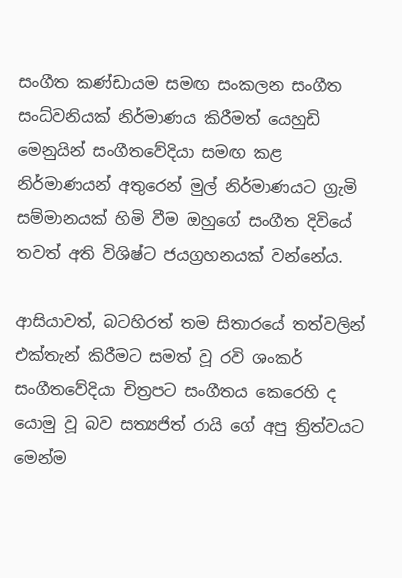සංගීත කණ්ඩායම සමඟ සංකලන සංගීත සංධ්වනියක් නිර්මාණය කිරීමත් යෙහුඩි මෙනුයින් සංගීතවේදියා සමඟ කළ නිර්මාණයන් අතුරෙන් මුල් නිර්මාණයට ග්‍රැමි සම්මානයක් හිමි වීම ඔහුගේ සංගීත දිවියේ තවත් අති විශිෂ්ට ජයග්‍රහනයක් වන්නේය.

ආසියාවත්, බටහිරත් තම සිතාරයේ තත්වලින් එක්තැන් කිරීමට සමත් වූ රවි ශංකර් සංගීතවේදියා චිත්‍රපට සංගීතය කෙරෙහි ද යොමු වූ බව සත්‍යජිත් රායි ගේ අපු ත්‍රිත්වයට මෙන්ම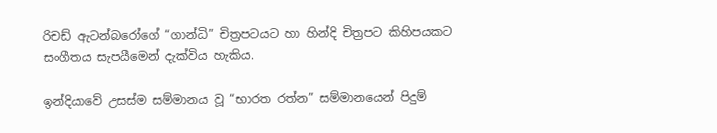රිචඩ් ඇටන්බරෝගේ “ගාන්ධි” චිත්‍රපටයට හා හින්දි චිත්‍රපට කිහිපයකට සංගීතය සැපයීමෙන් දැක්විය හැකිය.

ඉන්දියාවේ උසස්ම සම්මානය වූ “භාරත රත්න” සම්මානයෙන් පිදුම්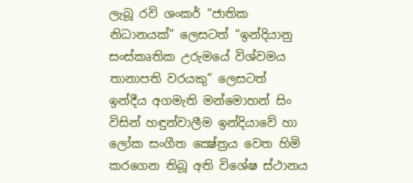ලැබූ රවි ශංකර් “ජාතික නිධානයක්” ලෙසටත් “ඉන්දියානු සංස්කෘතික උරුමයේ විශ්වමය තානාපති වරයකු” ලෙසටත් ඉන්දීය අගමැති මන්මොහන් සිං විසින් හඳුන්වාලීම ඉන්දියාවේ හා ලෝක සංගීත ක්‍ෂේත්‍රය වෙත හිමි කරගෙන තිබූ අති විශේෂ ස්ථානය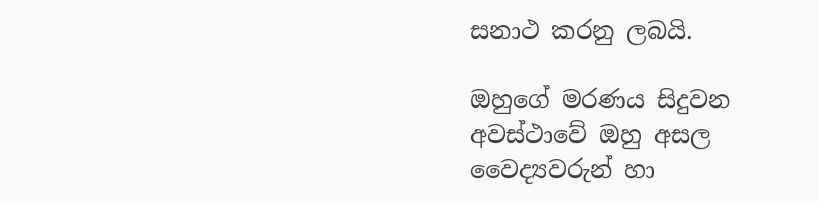සනාථ කරනු ලබයි.

ඔහුගේ මරණය සිදුවන අවස්ථාවේ ඔහු අසල වෛද්‍යවරුන් හා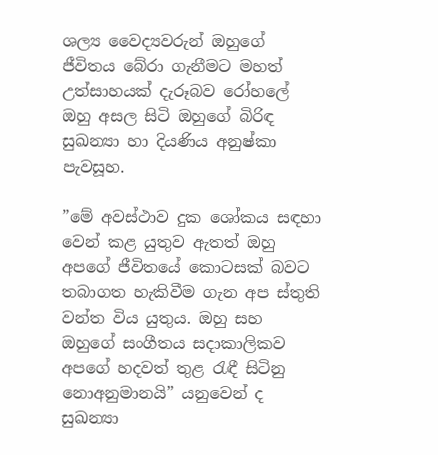ශල්‍ය වෛද්‍යවරුන් ඔහුගේ ජීවිතය බේරා ගැනීමට මහත් උත්සාහයක් දැරූබව රෝහලේ ඔහු අසල සිටි ඔහුගේ බිරිඳ සුඛන්‍යා හා දියණිය අනුෂ්කා පැවසූහ.

”මේ අවස්ථාව දුක ශෝකය සඳහා වෙන් කළ යුතුව ඇතත් ඔහු අපගේ ජීවිතයේ කොටසක් බවට තබාගත හැකිවීම ගැන අප ස්තුති වන්ත විය යුතුය. ඔහු සහ ඔහුගේ සංගීතය සදාකාලිකව අපගේ හදවත් තුළ රැඳී සිටිනු නොඅනුමානයි” යනුවෙන් ද සුඛන්‍යා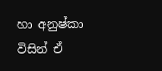හා අනුෂ්කා විසින් ඒ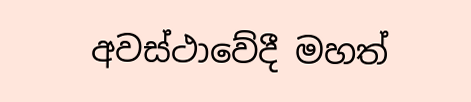අවස්ථාවේදී මහත්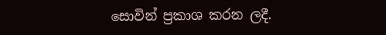සොවින් ප්‍රකාශ කරන ලදී.